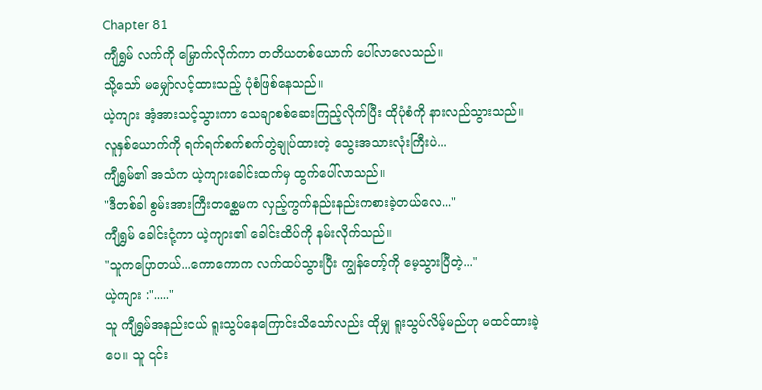Chapter 81
ကျီရွှမ် လက်ကို မြှောက်လိုက်ကာ တတိယတစ်ယောက် ပေါ်လာလေသည်။
သို့သော် မမျှော်လင့်ထားသည့် ပုံစံဖြစ်နေသည်။
ယဲ့ကျား အံ့အားသင့်သွားကာ သေချာစစ်ဆေးကြည့်လိုက်ပြီး ထိုပုံစံကို နားလည်သွားသည်။
လူနှစ်ယောက်ကို ရက်ရက်စက်စက်တွဲချုပ်ထားတဲ့ သွေးအသားလုံးကြီးပဲ...
ကျီရွှမ်၏ အသံက ယဲ့ကျားခေါင်းထက်မှ ထွက်ပေါ်လာသည်။
"ဒီတစ်ခါ စွမ်းအားကြီးတစ္ဆေမက လှည့်ကွက်နည်းနည်းကစားခဲ့တယ်လေ..."
ကျီရွှမ် ခေါင်းငုံ့ကာ ယဲ့ကျား၏ ခေါင်းထိပ်ကို နမ်းလိုက်သည်။
"သူကပြောတယ်...ကောကောက လက်ထပ်သွားပြီး ကျွန်တော့်ကို မေ့သွားပြီတဲ့..."
ယဲ့ကျား :"....."
သူ ကျီရွှမ်အနည်းငယ် ရူးသွပ်နေကြောင်းသိသော်လည်း ထိုမျှ ရူးသွပ်လိမ့်မည်ဟု မထင်ထားခဲ့ပေ။ သူ ၎င်း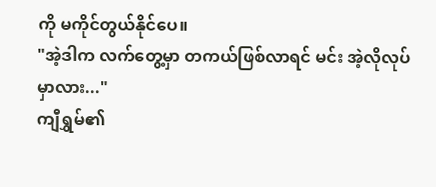ကို မကိုင်တွယ်နိုင်ပေ။
"အဲ့ဒါက လက်တွေ့မှာ တကယ်ဖြစ်လာရင် မင်း အဲ့လိုလုပ်မှာလား..."
ကျီရွှမ်၏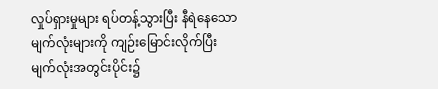လှုပ်ရှားမှုများ ရပ်တန့်သွားပြီး နီရဲနေသော မျက်လုံးများကို ကျဉ်းမြောင်းလိုက်ပြီး မျက်လုံးအတွင်းပိုင်း၌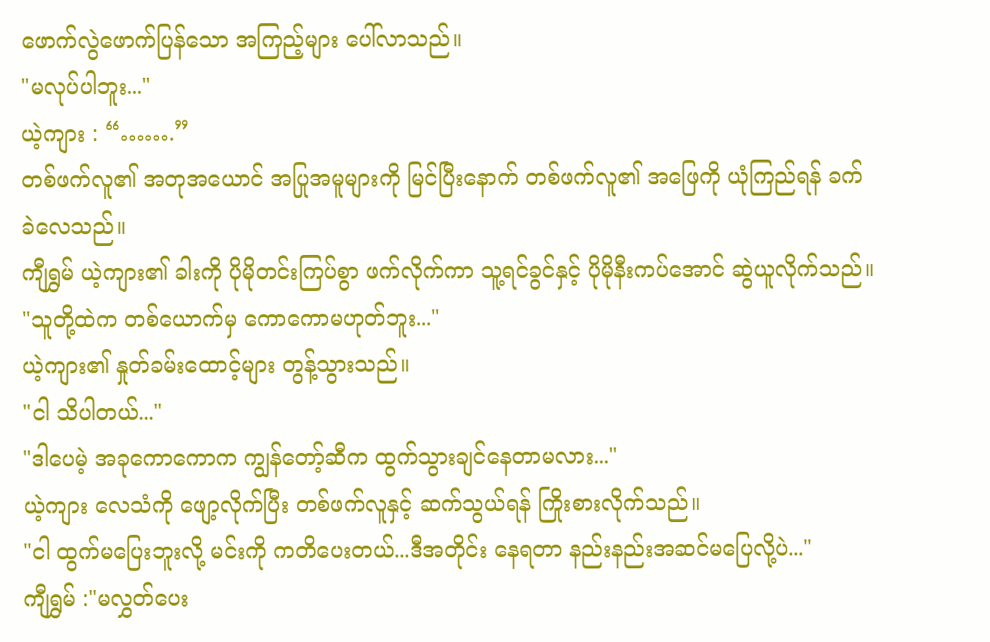ဖောက်လွဲဖောက်ပြန်သော အကြည့်များ ပေါ်လာသည်။
"မလုပ်ပါဘူး..."
ယဲ့ကျား : “…….”
တစ်ဖက်လူ၏ အတုအယောင် အပြုအမူများကို မြင်ပြီးနောက် တစ်ဖက်လူ၏ အဖြေကို ယုံကြည်ရန် ခက်ခဲလေသည်။
ကျီရွှမ် ယဲ့ကျား၏ ခါးကို ပိုမိုတင်းကြပ်စွာ ဖက်လိုက်ကာ သူ့ရင်ခွင်နှင့် ပိုမိုနီးကပ်အောင် ဆွဲယူလိုက်သည်။
"သူတို့ထဲက တစ်ယောက်မှ ကောကောမဟုတ်ဘူး..."
ယဲ့ကျား၏ နှုတ်ခမ်းထောင့်များ တွန့်သွားသည်။
"ငါ သိပါတယ်..."
"ဒါပေမဲ့ အခုကောကောက ကျွန်တော့်ဆီက ထွက်သွားချင်နေတာမလား..."
ယဲ့ကျား လေသံကို ဖျော့လိုက်ပြီး တစ်ဖက်လူနှင့် ဆက်သွယ်ရန် ကြိုးစားလိုက်သည်။
"ငါ ထွက်မပြေးဘူးလို့ မင်းကို ကတိပေးတယ်...ဒီအတိုင်း နေရတာ နည်းနည်းအဆင်မပြေလို့ပဲ..."
ကျီရွှမ် :"မလွှတ်ပေး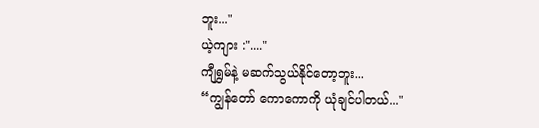ဘူး..."
ယဲ့ကျား :"...."
ကျီရွှမ်နဲ့ မဆက်သွယ်နိုင်တော့ဘူး...
“ကျွန်တော် ကောကောကို ယုံချင်ပါတယ်..."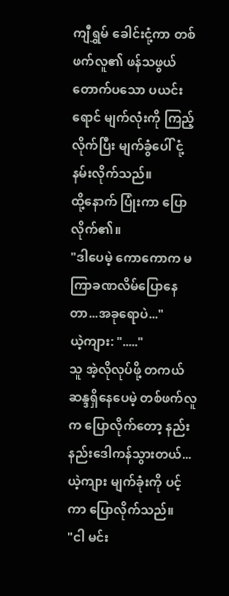ကျီရွှမ် ခေါင်းငုံ့ကာ တစ်ဖက်လူ၏ ဖန်သဖွယ်တောက်ပသော ပယင်းရောင် မျက်လုံးကို ကြည့်လိုက်ပြီး မျက်ခွံပေါ် ငုံ့နမ်းလိုက်သည်။
ထို့နောက် ပြုံးကာ ပြောလိုက်၏။
"ဒါပေမဲ့ ကောကောက မကြာခဏလိမ်ပြောနေတာ...အခုရောပဲ..."
ယဲ့ကျား: "....."
သူ အဲ့လိုလုပ်ဖို့ တကယ်ဆန္ဒရှိနေပေမဲ့ တစ်ဖက်လူက ပြောလိုက်တော့ နည်းနည်းဒေါကန်သွားတယ်...
ယဲ့ကျား မျက်ခုံးကို ပင့်ကာ ပြောလိုက်သည်။
"ငါ မင်း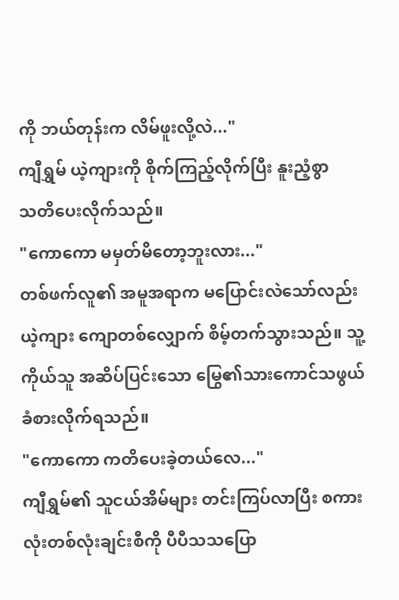ကို ဘယ်တုန်းက လိမ်ဖူးလို့လဲ..."
ကျီရွှမ် ယဲ့ကျားကို စိုက်ကြည့်လိုက်ပြီး နူးညံ့စွာ
သတိပေးလိုက်သည်။
"ကောကော မမှတ်မိတော့ဘူးလား..."
တစ်ဖက်လူ၏ အမူအရာက မပြောင်းလဲသော်လည်း ယဲ့ကျား ကျောတစ်လျှောက် စိမ့်တက်သွားသည်။ သူ့ကိုယ်သူ အဆိပ်ပြင်းသော မြွေ၏သားကောင်သဖွယ် ခံစားလိုက်ရသည်။
"ကောကော ကတိပေးခဲ့တယ်လေ..."
ကျီရွှမ်၏ သူငယ်အိမ်များ တင်းကြပ်လာပြီး စကားလုံးတစ်လုံးချင်းစီကို ပီပီသသပြော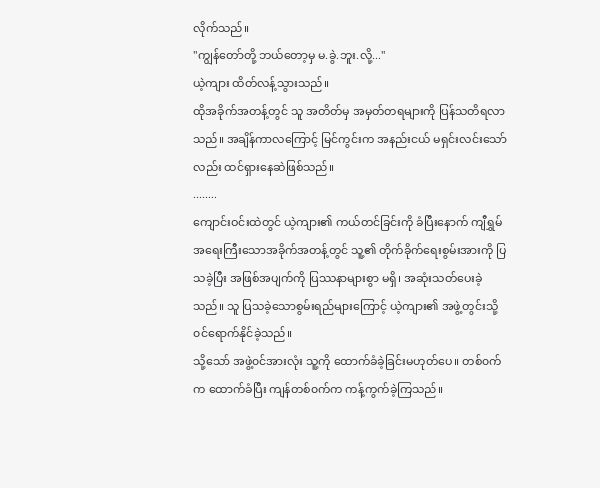လိုက်သည်။
"ကျွန်တော်တို့ ဘယ်တော့မှ မ.ခွဲ.ဘူး.လို့..."
ယဲ့ကျား ထိတ်လန့်သွားသည်။
ထိုအခိုက်အတန့်တွင် သူ အတိတ်မှ အမှတ်တရများကို ပြန်သတိရလာသည်။ အချိန်ကာလကြောင့် မြင်ကွင်းက အနည်းငယ် မရှင်းလင်းသော်လည်း ထင်ရှားနေဆဲဖြစ်သည်။
........
ကျောင်းဝင်းထဲတွင် ယဲ့ကျား၏ ကယ်တင်ခြင်းကို ခံပြီးနောက် ကျီရွှမ် အရေးကြီးသောအခိုက်အတန့်တွင် သူ့၏ တိုက်ခိုက်ရေးစွမ်းအားကို ပြသခဲ့ပြီး အဖြစ်အပျက်ကို ပြဿနာများစွာ မရှိ၊ အဆုံးသတ်ပေးခဲ့သည်။ သူ ပြသခဲ့သောစွမ်းရည်များကြောင့် ယဲ့ကျား၏ အဖွဲ့တွင်းသို့ ၀င်ရောက်နိုင်ခဲ့သည်။
သို့သော် အဖွဲ့၀င်အားလုံး သူ့ကို ထောက်ခံခဲ့ခြင်းမဟုတ်ပေ။ တစ်၀က်က ထောက်ခံပြီး ကျန်တစ်၀က်က ကန့်ကွက်ခဲ့ကြသည်။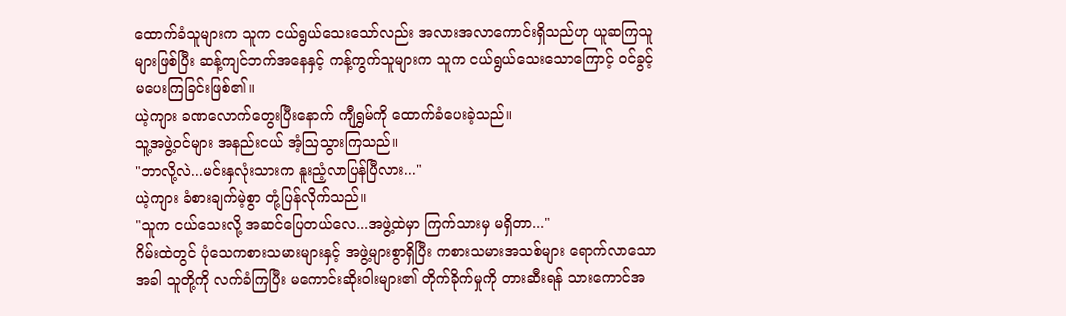ထောက်ခံသူများက သူက ငယ်ရွယ်သေးသော်လည်း အလားအလာကောင်းရှိသည်ဟု ယူဆကြသူများဖြစ်ပြီး ဆန့်ကျင်ဘက်အနေနှင့် ကန့်ကွက်သူများက သူက ငယ်ရွယ်သေးသောကြောင့် ၀င်ခွင့် မပေးကြခြင်းဖြစ်၏။
ယဲ့ကျား ခဏလောက်တွေးပြီးနောက် ကျီရွှမ်ကို ထောက်ခံပေးခဲ့သည်။
သူ့အဖွဲ့၀င်များ အနည်းငယ် အံ့ဩသွားကြသည်။
"ဘာလို့လဲ...မင်းနှလုံးသားက နူးညံ့လာပြန်ပြီလား..."
ယဲ့ကျား ခံစားချက်မဲ့စွာ တုံ့ပြန်လိုက်သည်။
"သူက ငယ်သေးလို့ အဆင်ပြေတယ်လေ...အဖွဲ့ထဲမှာ ကြက်သားမှ မရှိတာ..."
ဂိမ်းထဲတွင် ပုံသေကစားသမားများနှင့် အဖွဲ့များစွာရှိပြီး ကစားသမားအသစ်များ ရောက်လာသောအခါ သူတို့ကို လက်ခံကြပြီး မကောင်းဆိုးဝါးများ၏ တိုက်ခိုက်မှုကို တားဆီးရန် သားကောင်အ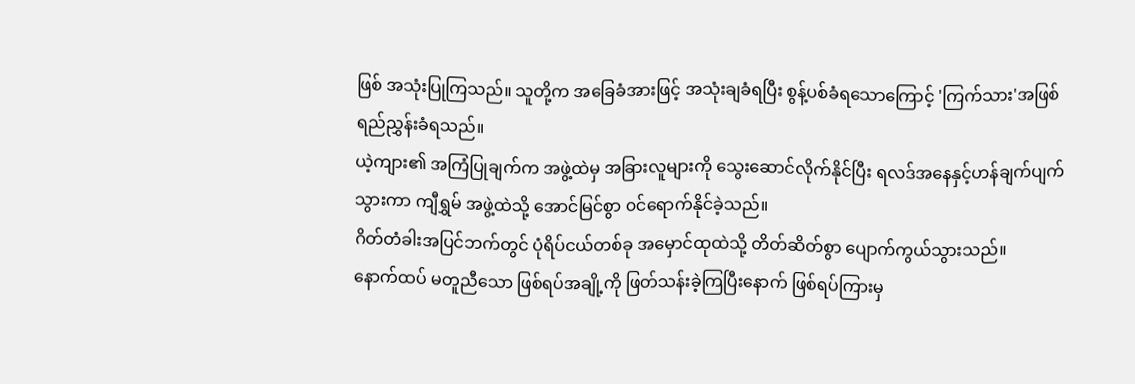ဖြစ် အသုံးပြုကြသည်။ သူတို့က အခြေခံအားဖြင့် အသုံးချခံရပြီး စွန့်ပစ်ခံရသောကြောင့် 'ကြက်သား'အဖြစ် ရည်ညွှန်းခံရသည်။
ယဲ့ကျား၏ အကြံပြုချက်က အဖွဲ့ထဲမှ အခြားလူများကို သွေးဆောင်လိုက်နိုင်ပြီး ရလဒ်အနေနှင့်ဟန်ချက်ပျက်သွားကာ ကျီရွှမ် အဖွဲ့ထဲသို့ အောင်မြင်စွာ ၀င်ရောက်နိုင်ခဲ့သည်။
ဂိတ်တံခါးအပြင်ဘက်တွင် ပုံရိပ်ငယ်တစ်ခု အမှောင်ထုထဲသို့ တိတ်ဆိတ်စွာ ပျောက်ကွယ်သွားသည်။
နောက်ထပ် မတူညီသော ဖြစ်ရပ်အချို့ကို ဖြတ်သန်းခဲ့ကြပြီးနောက် ဖြစ်ရပ်ကြားမှ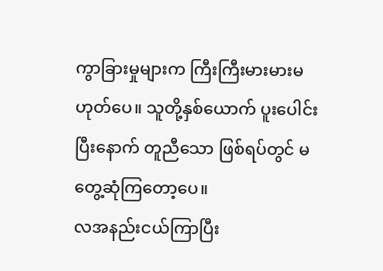ကွာခြားမှုများက ကြီးကြီးမားမားမဟုတ်ပေ။ သူတို့နှစ်ယောက် ပူးပေါင်းပြီးနောက် တူညီသော ဖြစ်ရပ်တွင် မတွေ့ဆုံကြတော့ပေ။
လအနည်းငယ်ကြာပြီး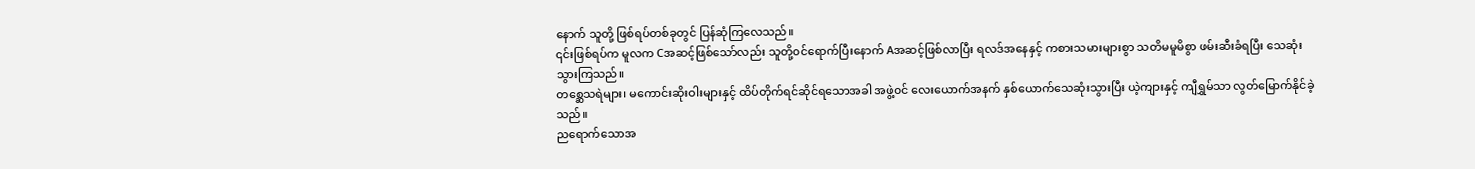နောက် သူတို့ ဖြစ်ရပ်တစ်ခုတွင် ပြန်ဆုံကြလေသည်။
၎င်းဖြစ်ရပ်က မူလက Cအဆင့်ဖြစ်သော်လည်း သူတို့၀င်ရောက်ပြီးနောက် Aအဆင့်ဖြစ်လာပြီး ရလဒ်အနေနှင့် ကစားသမားများစွာ သတိမမူမိစွာ ဖမ်းဆီးခံရပြီး သေဆုံးသွားကြသည်။
တစ္ဆေသရဲများ၊ မကောင်းဆိုးဝါးများနှင့် ထိပ်တိုက်ရင်ဆိုင်ရသောအခါ အဖွဲ့၀င် လေးယောက်အနက် နှစ်ယောက်သေဆုံးသွားပြီး ယဲ့ကျားနှင့် ကျီရွှမ်သာ လွတ်မြောက်နိုင်ခဲ့သည်။
ညရောက်သောအ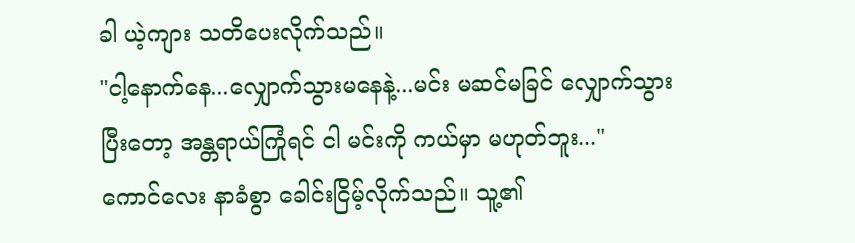ခါ ယဲ့ကျား သတိပေးလိုက်သည်။
"ငါ့နောက်နေ...လျှောက်သွားမနေနဲ့...မင်း မဆင်မခြင် လျှောက်သွားပြီးတော့ အန္တရာယ်ကြုံရင် ငါ မင်းကို ကယ်မှာ မဟုတ်ဘူး..."
ကောင်လေး နာခံစွာ ခေါင်းငြိမ့်လိုက်သည်။ သူ့၏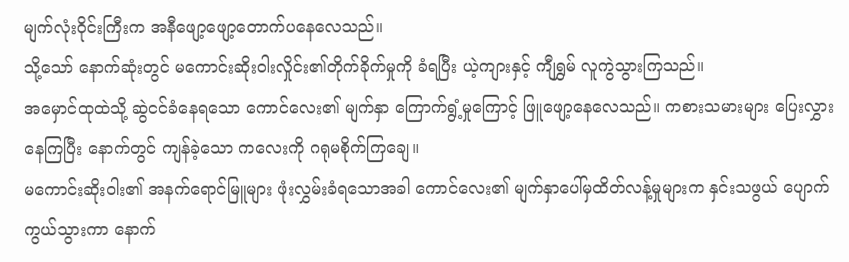မျက်လုံးဝိုင်းကြီးက အနီဖျော့ဖျော့တောက်ပနေလေသည်။
သို့သော် နောက်ဆုံးတွင် မကောင်းဆိုးဝါးလှိုင်း၏တိုက်ခိုက်မှုကို ခံရပြီး ယဲ့ကျားနှင့် ကျီရွှမ် လူကွဲသွားကြသည်။
အမှောင်ထုထဲသို့ ဆွဲငင်ခံနေရသော ကောင်လေး၏ မျက်နှာ ကြောက်ရွံ့မှုကြောင့် ဖြူဖျော့နေလေသည်။ ကစားသမားများ ပြေးလွှားနေကြပြီး နောက်တွင် ကျန်ခဲ့သော ကလေးကို ဂရုမစိုက်ကြချေ။
မကောင်းဆိုးဝါး၏ အနက်ရောင်မြူများ ဖုံးလွှမ်းခံရသောအခါ ကောင်လေး၏ မျက်နှာပေါ်မှထိတ်လန့်မှုများက နှင်းသဖွယ် ပျောက်ကွယ်သွားကာ နောက်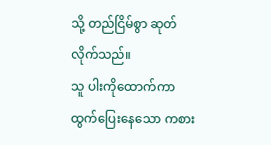သို့ တည်ငြိမ်စွာ ဆုတ်လိုက်သည်။
သူ ပါးကိုထောက်ကာ ထွက်ပြေးနေသော ကစား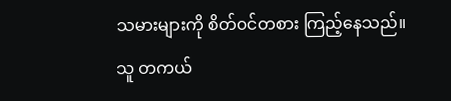သမားများကို စိတ်၀င်တစား ကြည့်နေသည်။
သူ တကယ်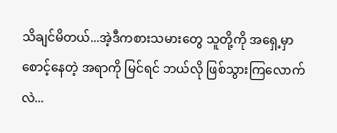သိချင်မိတယ်...အဲ့ဒီကစားသမားတွေ သူတို့ကို အရှေ့မှာ စောင့်နေတဲ့ အရာကို မြင်ရင် ဘယ်လို ဖြစ်သွားကြလောက်လဲ...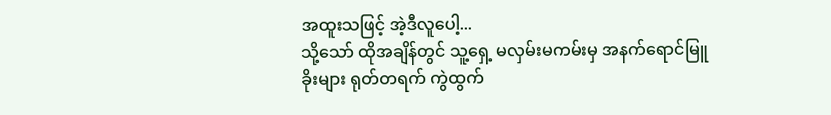အထူးသဖြင့် အဲ့ဒီလူပေါ့...
သို့သော် ထိုအချိန်တွင် သူ့ရှေ့ မလှမ်းမကမ်းမှ အနက်ရောင်မြူခိုးများ ရုတ်တရက် ကွဲထွက်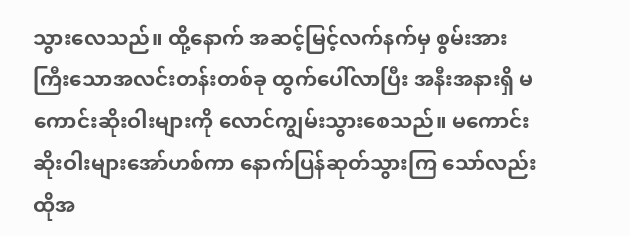သွားလေသည်။ ထို့နောက် အဆင့်မြင့်လက်နက်မှ စွမ်းအားကြီးသောအလင်းတန်းတစ်ခု ထွက်ပေါ်လာပြီး အနီးအနားရှိ မကောင်းဆိုးဝါးများကို လောင်ကျွမ်းသွားစေသည်။ မကောင်းဆိုးဝါးများအော်ဟစ်ကာ နောက်ပြန်ဆုတ်သွားကြ သော်လည်း ထိုအ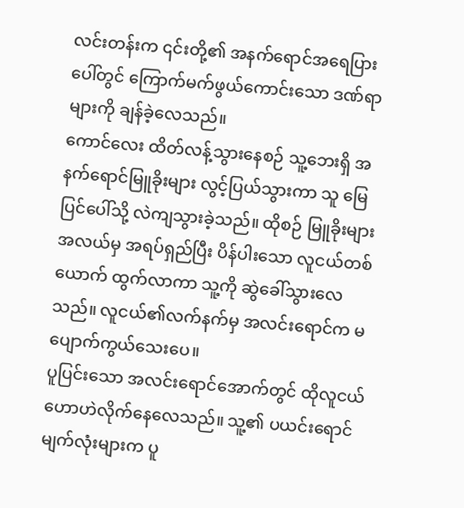လင်းတန်းက ၎င်းတို့၏ အနက်ရောင်အရေပြားပေါ်တွင် ကြောက်မက်ဖွယ်ကောင်းသော ဒဏ်ရာများကို ချန်ခဲ့လေသည်။
ကောင်လေး ထိတ်လန့်သွားနေစဉ် သူ့ဘေးရှိ အနက်ရောင်မြူခိုးများ လွင့်ပြယ်သွားကာ သူ မြေပြင်ပေါ်သို့ လဲကျသွားခဲ့သည်။ ထိုစဉ် မြူခိုးများအလယ်မှ အရပ်ရှည်ပြီး ပိန်ပါးသော လူငယ်တစ်ယောက် ထွက်လာကာ သူ့ကို ဆွဲခေါ်သွားလေသည်။ လူငယ်၏လက်နက်မှ အလင်းရောင်က မပျောက်ကွယ်သေးပေ။
ပူပြင်းသော အလင်းရောင်အောက်တွင် ထိုလူငယ် ဟောဟဲလိုက်နေလေသည်။ သူ့၏ ပယင်းရောင် မျက်လုံးများက ပူ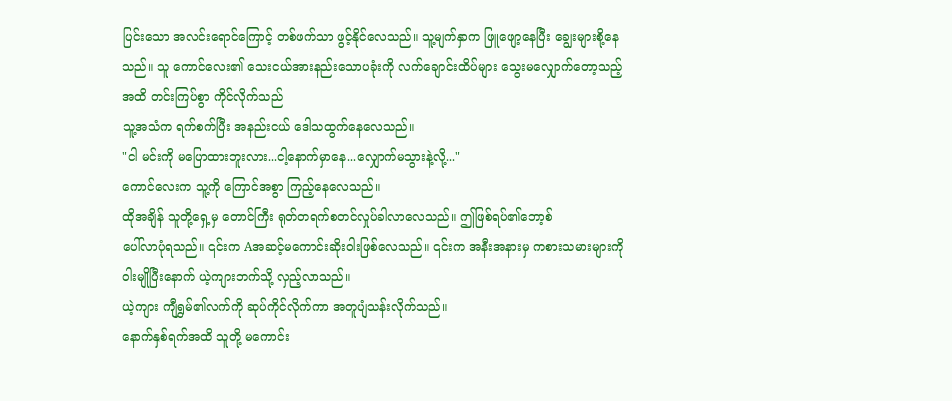ပြင်းသော အလင်းရောင်ကြောင့် တစ်ဖက်သာ ဖွင့်နိုင်လေသည်။ သူ့မျက်နှာက ဖြူဖျော့နေပြီး ချွေးများစို့နေသည်။ သူ ကောင်လေး၏ သေးငယ်အားနည်းသောပခုံးကို လက်ချောင်းထိပ်များ သွေးမလျှောက်တော့သည့်အထိ တင်းကြပ်စွာ ကိုင်လိုက်သည်
သူ့အသံက ရက်စက်ပြီး အနည်းငယ် ဒေါသထွက်နေလေသည်။
"ငါ မင်းကို မပြောထားဘူးလား...ငါ့နောက်မှာနေ...လျှောက်မသွားနဲ့လို့..."
ကောင်လေးက သူ့ကို ကြောင်အစွာ ကြည့်နေလေသည်။
ထိုအချိန် သူတို့ရှေ့မှ တောင်ကြီး ရုတ်တရက်စတင်လှုပ်ခါလာလေသည်။ ဤဖြစ်ရပ်၏ဘော့စ်
ပေါ်လာပုံရသည်။ ၎င်းက Aအဆင့်မကောင်းဆိုးဝါးဖြစ်လေသည်။ ၎င်းက အနီးအနားမှ ကစားသမားများကို ဝါးမျိုပြီးနောက် ယဲ့ကျားဘက်သို့ လှည့်လာသည်။
ယဲ့ကျား ကျီရွှမ်၏လက်ကို ဆုပ်ကိုင်လိုက်ကာ အတူပျံသန်းလိုက်သည်။
နောက်နှစ်ရက်အထိ သူတို့ မကောင်း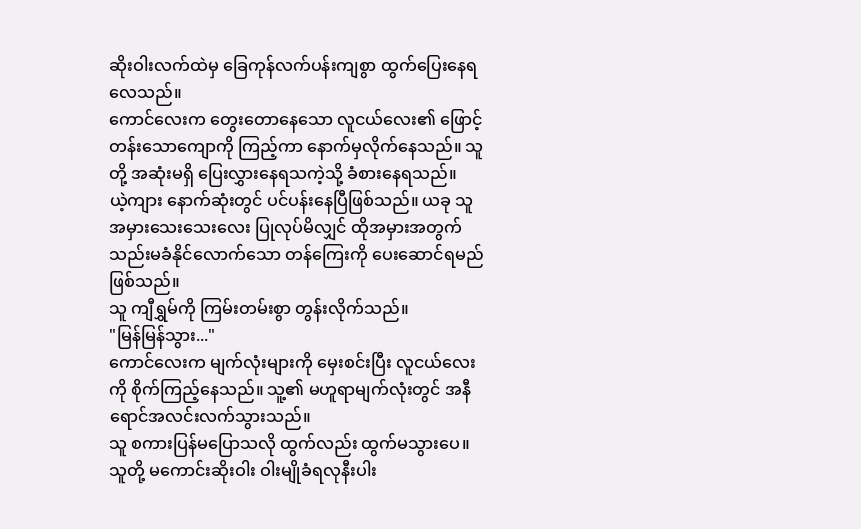ဆိုးဝါးလက်ထဲမှ ခြေကုန်လက်ပန်းကျစွာ ထွက်ပြေးနေရလေသည်။
ကောင်လေးက တွေးတောနေသော လူငယ်လေး၏ ဖြောင့်တန်းသောကျောကို ကြည့်ကာ နောက်မှလိုက်နေသည်။ သူတို့ အဆုံးမရှိ ပြေးလွှားနေရသကဲ့သို့ ခံစားနေရသည်။
ယဲ့ကျား နောက်ဆုံးတွင် ပင်ပန်းနေပြီဖြစ်သည်။ ယခု သူ အမှားသေးသေးလေး ပြုလုပ်မိလျှင် ထိုအမှားအတွက် သည်းမခံနိုင်လောက်သော တန်ကြေးကို ပေးဆောင်ရမည်ဖြစ်သည်။
သူ ကျီရွှမ်ကို ကြမ်းတမ်းစွာ တွန်းလိုက်သည်။
"မြန်မြန်သွား..."
ကောင်လေးက မျက်လုံးများကို မှေးစင်းပြီး လူငယ်လေးကို စိုက်ကြည့်နေသည်။ သူ့၏ မဟူရာမျက်လုံးတွင် အနီရောင်အလင်းလက်သွားသည်။
သူ စကားပြန်မပြောသလို ထွက်လည်း ထွက်မသွားပေ။
သူတို့ မကောင်းဆိုးဝါး ဝါးမျိုခံရလုနီးပါး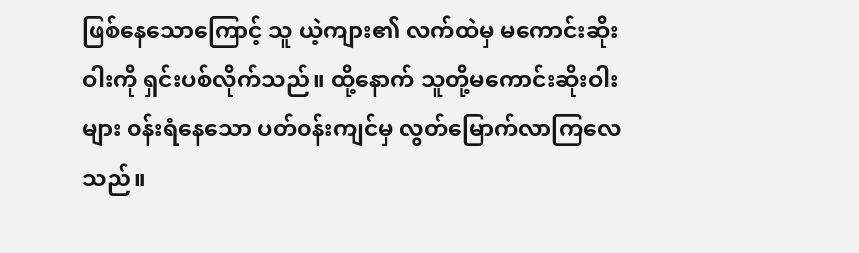ဖြစ်နေသောကြောင့် သူ ယဲ့ကျား၏ လက်ထဲမှ မကောင်းဆိုးဝါးကို ရှင်းပစ်လိုက်သည်။ ထို့နောက် သူတို့မကောင်းဆိုးဝါးများ ၀န်းရံနေသော ပတ်၀န်းကျင်မှ လွတ်မြောက်လာကြလေသည်။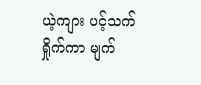ယဲ့ကျား ပင့်သက်ရှိုက်ကာ မျက်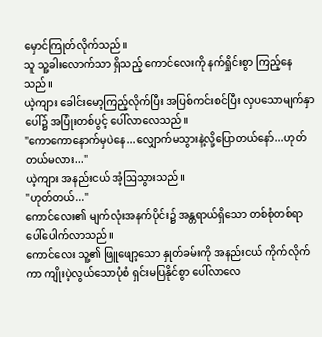မှောင်ကြုတ်လိုက်သည်။
သူ သူ့ခါးလောက်သာ ရှိသည့် ကောင်လေးကို နက်ရှိုင်းစွာ ကြည့်နေသည်။
ယဲ့ကျား ခေါင်းမော့ကြည့်လိုက်ပြီး အပြစ်ကင်းစင်ပြီး လှပသောမျက်နှာပေါ်၌ အပြုံးတစ်ပွင့် ပေါ်လာလေသည်။
"ကောကောနောက်မှပဲနေ...လျှောက်မသွားနဲ့လို့ပြောတယ်နော်...ဟုတ်တယ်မလား..."
ယဲ့ကျား အနည်းငယ် အံ့ဩသွားသည်။
"ဟုတ်တယ်..."
ကောင်လေး၏ မျက်လုံးအနက်ပိုင်း၌ အန္တရာယ်ရှိသော တစ်စုံတစ်ရာ ပေါ်ပေါက်လာသည်။
ကောင်လေး သူ့၏ ဖြူဖျော့သော နှုတ်ခမ်းကို အနည်းငယ် ကိုက်လိုက်ကာ ကျိုးပဲ့လွယ်သောပုံစံ ရှင်းမပြနိုင်စွာ ပေါ်လာလေ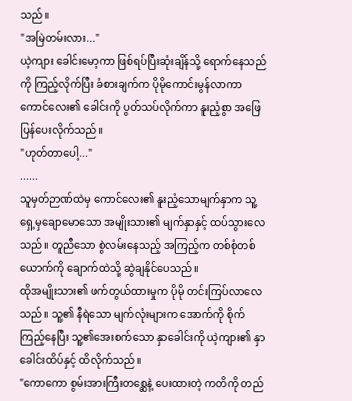သည်။
"အမြဲတမ်းလား..."
ယဲ့ကျား ခေါင်းမော့ကာ ဖြစ်ရပ်ပြီးဆုံးချိန်သို့ ရောက်နေသည်ကို ကြည့်လိုက်ပြီး ခံစားချက်က ပိုမိုကောင်းမွန်လာကာ ကောင်လေး၏ ခေါင်းကို ပွတ်သပ်လိုက်ကာ နူးညံ့စွာ အဖြေပြန်ပေးလိုက်သည်။
"ဟုတ်တာပေါ့..."
......
သူမှတ်ဉာဏ်ထဲမှ ကောင်လေး၏ နူးညံ့သောမျက်နှာက သူ့ရှေ့မှချောမောသော အမျိုးသား၏ မျက်နှာနှင့် ထပ်သွားလေသည်။ တူညီသော စွဲလမ်းနေသည့် အကြည့်က တစ်စုံတစ်ယောက်ကို ချောက်ထဲသို့ ဆွဲချနိုင်ပေသည်။
ထိုအမျိုးသား၏ ဖက်တွယ်ထားမှုက ပိုမို တင်းကြပ်လာလေသည်။ သူ့၏ နီရဲသော မျက်လုံးများက အောက်ကို စိုက်ကြည့်နေပြီး သူ့၏အေးစက်သော နှာခေါင်းကို ယဲ့ကျား၏ နှာခေါင်းထိပ်နှင့် ထိလိုက်သည်။
"ကောကော စွမ်းအားကြီးတစ္ဆေနဲ့ ပေးထားတဲ့ ကတိကို တည်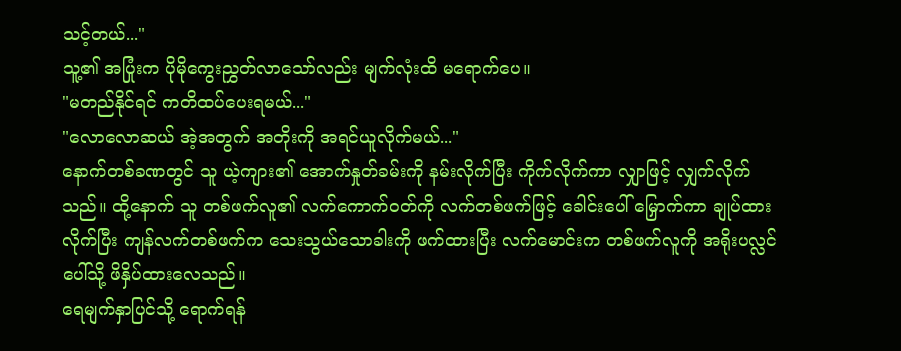သင့်တယ်..."
သူ့၏ အပြုံးက ပိုမိုကွေးညွှတ်လာသော်လည်း မျက်လုံးထိ မရောက်ပေ။
"မတည်နိုင်ရင် ကတိထပ်ပေးရမယ်..."
"လောလောဆယ် အဲ့အတွက် အတိုးကို အရင်ယူလိုက်မယ်..."
နောက်တစ်ခဏတွင် သူ ယဲ့ကျား၏ အောက်နှုတ်ခမ်းကို နမ်းလိုက်ပြီး ကိုက်လိုက်ကာ လျှာဖြင့် လျှက်လိုက်သည်။ ထို့နောက် သူ တစ်ဖက်လူ၏ လက်ကောက်၀တ်ကို လက်တစ်ဖက်ဖြင့် ခေါင်းပေါ် မြှောက်ကာ ချုပ်ထားလိုက်ပြီး ကျန်လက်တစ်ဖက်က သေးသွယ်သောခါးကို ဖက်ထားပြီး လက်မောင်းက တစ်ဖက်လူကို အရိုးပလ္လင်ပေါ်သို့ ဖိနှိပ်ထားလေသည်။
ရေမျက်နှာပြင်သို့ ရောက်ရန်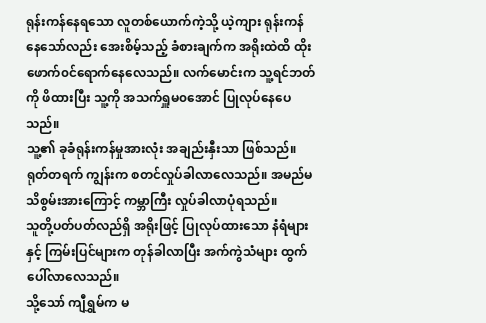ရုန်းကန်နေရသော လူတစ်ယောက်ကဲ့သို့ ယဲ့ကျား ရုန်းကန်နေသော်လည်း အေးစိမ့်သည့် ခံစားချက်က အရိုးထဲထိ ထိုးဖောက်၀င်ရောက်နေလေသည်။ လက်မောင်းက သူ့ရင်ဘတ်ကို ဖိထားပြီး သူ့ကို အသက်ရှူမ၀အောင် ပြုလုပ်နေပေသည်။
သူ့၏ ခုခံရုန်းကန်မှုအားလုံး အချည်းနှီးသာ ဖြစ်သည်။
ရုတ်တရက် ကျွန်းက စတင်လှုပ်ခါလာလေသည်။ အမည်မသိစွမ်းအားကြောင့် ကမ္ဘာကြီး လှုပ်ခါလာပုံရသည်။
သူတို့ပတ်ပတ်လည်ရှိ အရိုးဖြင့် ပြုလုပ်ထားသော နံရံများနှင့် ကြမ်းပြင်များက တုန်ခါလာပြီး အက်ကွဲသံများ ထွက်ပေါ်လာလေသည်။
သို့သော် ကျီရွှမ်က မ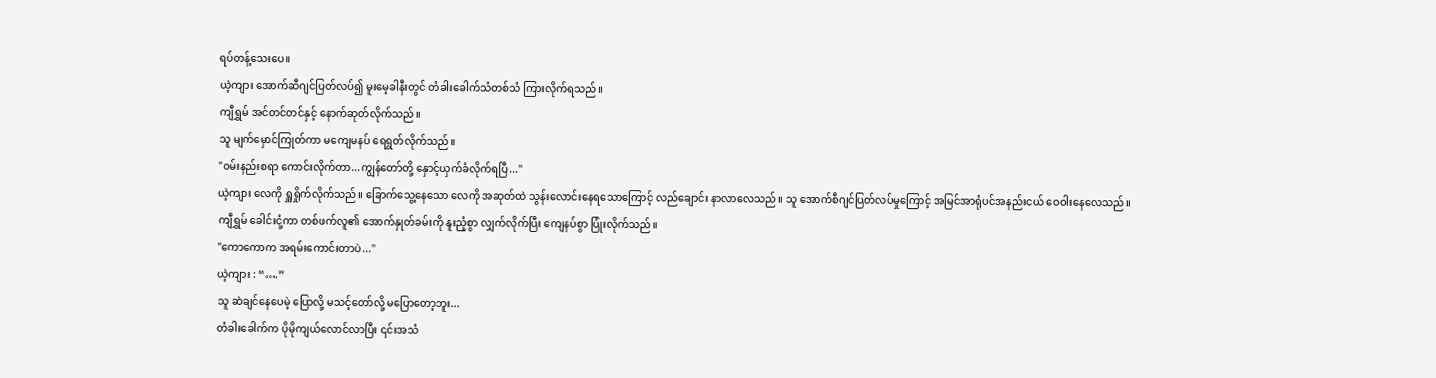ရပ်တန့်သေးပေ။
ယဲ့ကျား အောက်ဆီဂျင်ပြတ်လပ်၍ မူးမေ့ခါနီးတွင် တံခါးခေါက်သံတစ်သံ ကြားလိုက်ရသည်။
ကျီရွှမ် အင်တင်တင်နှင့် နောက်ဆုတ်လိုက်သည်။
သူ မျက်မှောင်ကြုတ်ကာ မကျေမနပ် ရေရွတ်လိုက်သည်။
"၀မ်းနည်းစရာ ကောင်းလိုက်တာ...ကျွန်တော်တို့ နှောင့်ယှက်ခံလိုက်ရပြီ..."
ယဲ့ကျား လေကို ရှူရှိုက်လိုက်သည်။ ခြောက်သွေ့နေသော လေကို အဆုတ်ထဲ သွန်းလောင်းနေရသောကြောင့် လည်ချောင်း နာလာလေသည်။ သူ အောက်စီဂျင်ပြတ်လပ်မှုကြောင့် အမြင်အာရုံပင်အနည်းငယ် ဝေဝါးနေလေသည်။
ကျီရွှမ် ခေါင်းငုံ့ကာ တစ်ဖက်လူ၏ အောက်နှုတ်ခမ်းကို နူးညံ့စွာ လျှက်လိုက်ပြီး ကျေနပ်စွာ ပြုံးလိုက်သည်။
"ကောကောက အရမ်းကောင်းတာပဲ..."
ယဲ့ကျား : “….”
သူ ဆဲချင်နေပေမဲ့ ပြောလို့ မသင့်တော်လို့ မပြောတော့ဘူး...
တံခါးခေါက်က ပိုမိုကျယ်လောင်လာပြီး ၎င်းအသံ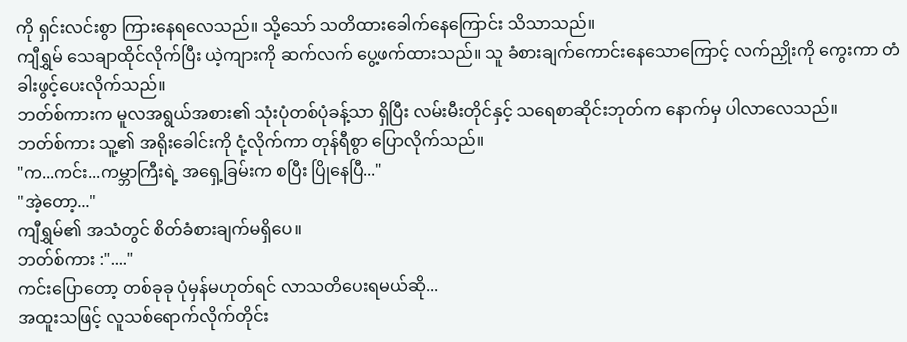ကို ရှင်းလင်းစွာ ကြားနေရလေသည်။ သို့သော် သတိထားခေါက်နေကြောင်း သိသာသည်။
ကျီရွှမ် သေချာထိုင်လိုက်ပြီး ယဲ့ကျားကို ဆက်လက် ပွေ့ဖက်ထားသည်။ သူ ခံစားချက်ကောင်းနေသောကြောင့် လက်ညှိုးကို ကွေးကာ တံခါးဖွင့်ပေးလိုက်သည်။
ဘတ်စ်ကားက မူလအရွယ်အစား၏ သုံးပုံတစ်ပုံခန့်သာ ရှိပြီး လမ်းမီးတိုင်နှင့် သရေစာဆိုင်းဘုတ်က နောက်မှ ပါလာလေသည်။
ဘတ်စ်ကား သူ့၏ အရိုးခေါင်းကို ငုံ့လိုက်ကာ တုန်ရီစွာ ပြောလိုက်သည်။
"က...ကင်း...ကမ္ဘာကြီးရဲ့ အရှေ့ခြမ်းက စပြီး ပြိုနေပြီ..."
"အဲ့တော့..."
ကျီရွှမ်၏ အသံတွင် စိတ်ခံစားချက်မရှိပေ။
ဘတ်စ်ကား :"...."
ကင်းပြောတော့ တစ်ခုခု ပုံမှန်မဟုတ်ရင် လာသတိပေးရမယ်ဆို...
အထူးသဖြင့် လူသစ်ရောက်လိုက်တိုင်း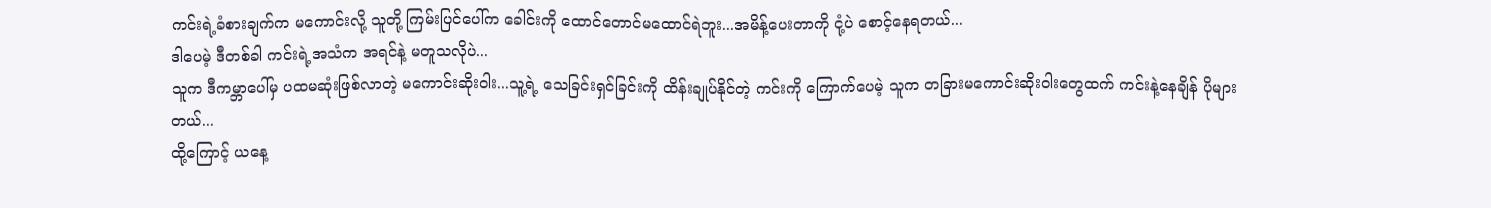ကင်းရဲ့ခံစားချက်က မကောင်းလို့ သူတို့ ကြမ်းပြင်ပေါ်က ခေါင်းကို ထောင်တောင်မထောင်ရဲဘူး...အမိန့်ပေးတာကို ငုံ့ပဲ စောင့်နေရတယ်...
ဒါပေမဲ့ ဒီတစ်ခါ ကင်းရဲ့အသံက အရင်နဲ့ မတူသလိုပဲ...
သူက ဒီကမ္ဘာပေါ်မှ ပထမဆုံးဖြစ်လာတဲ့ မကောင်းဆိုးဝါး...သူ့ရဲ့ သေခြင်းရှင်ခြင်းကို ထိန်းချုပ်နိုင်တဲ့ ကင်းကို ကြောက်ပေမဲ့ သူက တခြားမကောင်းဆိုးဝါးတွေထက် ကင်းနဲ့နေချိန် ပိုများတယ်...
ထို့ကြောင့် ယနေ့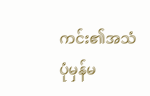ကင်း၏အသံ ပုံမှန်မ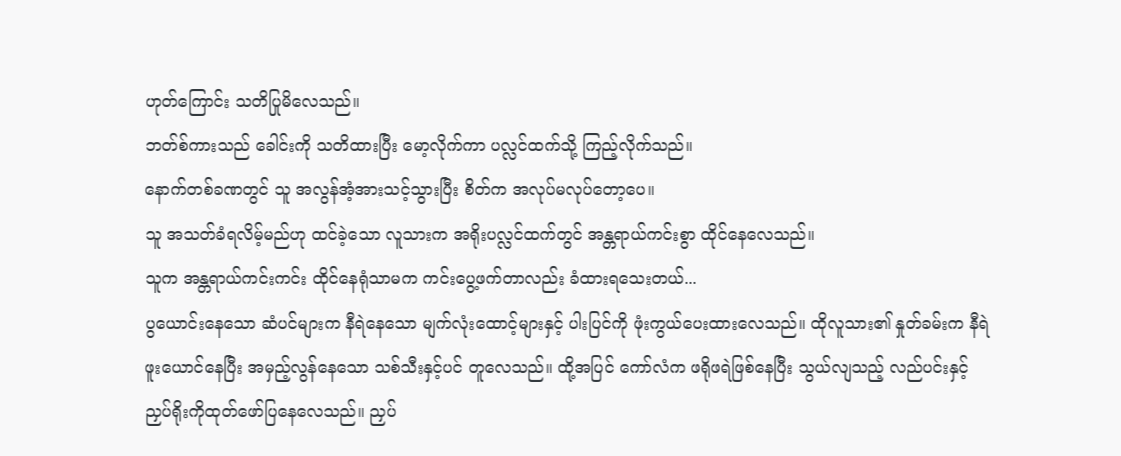ဟုတ်ကြောင်း သတိပြုမိလေသည်။
ဘတ်စ်ကားသည် ခေါင်းကို သတိထားပြီး မော့လိုက်ကာ ပလ္လင်ထက်သို့ ကြည့်လိုက်သည်။
နောက်တစ်ခဏတွင် သူ အလွန်အံ့အားသင့်သွားပြီး စိတ်က အလုပ်မလုပ်တော့ပေ။
သူ အသတ်ခံရလိမ့်မည်ဟု ထင်ခဲ့သော လူသားက အရိုးပလ္လင်ထက်တွင် အန္တရာယ်ကင်းစွာ ထိုင်နေလေသည်။
သူက အန္တရာယ်ကင်းကင်း ထိုင်နေရုံသာမက ကင်းပွေ့ဖက်တာလည်း ခံထားရသေးတယ်...
ပွယောင်းနေသော ဆံပင်များက နီရဲနေသော မျက်လုံးထောင့်များနှင့် ပါးပြင်ကို ဖုံးကွယ်ပေးထားလေသည်။ ထိုလူသား၏ နှုတ်ခမ်းက နီရဲဖူးယောင်နေပြီး အမှည့်လွန်နေသော သစ်သီးနှင့်ပင် တူလေသည်။ ထို့အပြင် ကော်လံက ဖရိုဖရဲဖြစ်နေပြီး သွယ်လျသည့် လည်ပင်းနှင့် ညှပ်ရိုးကိုထုတ်ဖော်ပြနေလေသည်။ ညှပ်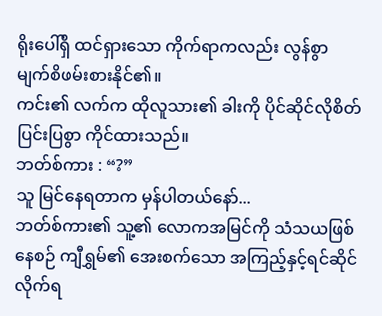ရိုးပေါ်ရှိ ထင်ရှားသော ကိုက်ရာကလည်း လွန်စွာ မျက်စိဖမ်းစားနိုင်၏။
ကင်း၏ လက်က ထိုလူသား၏ ခါးကို ပိုင်ဆိုင်လိုစိတ် ပြင်းပြစွာ ကိုင်ထားသည်။
ဘတ်စ်ကား : “?”
သူ မြင်နေရတာက မှန်ပါတယ်နော်...
ဘတ်စ်ကား၏ သူ့၏ လောကအမြင်ကို သံသယဖြစ်နေစဉ် ကျီရွှမ်၏ အေးစက်သော အကြည့်နှင့်ရင်ဆိုင်လိုက်ရ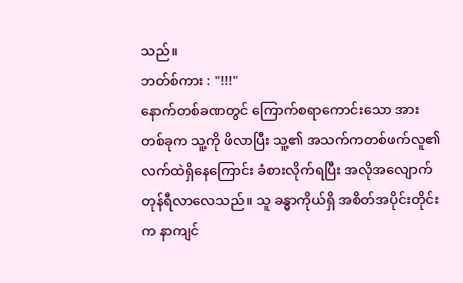သည်။
ဘတ်စ်ကား : "!!!"
နောက်တစ်ခဏတွင် ကြောက်စရာကောင်းသော အားတစ်ခုက သူ့ကို ဖိလာပြီး သူ့၏ အသက်ကတစ်ဖက်လူ၏ လက်ထဲရှိနေကြောင်း ခံစားလိုက်ရပြီး အလိုအလျောက် တုန်ရီလာလေသည်။ သူ ခန္ဓာကိုယ်ရှိ အစိတ်အပိုင်းတိုင်းက နာကျင်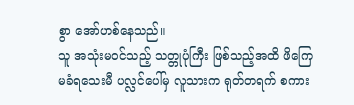စွာ အော်ဟစ်နေသည်။
သူ အသုံးမ၀င်သည့် သတ္တုပုံကြီး ဖြစ်သည့်အထိ ဖိကြေမခံရသေးမီ ပလ္လင်ပေါ်မှ လူသားက ရုတ်တရက် စကား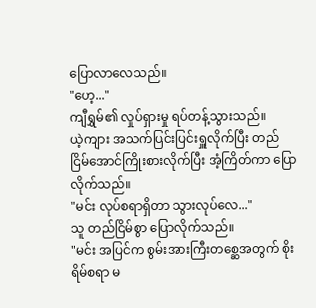ပြောလာလေသည်။
"ဟေ့..."
ကျီရွှမ်၏ လှုပ်ရှားမှု ရပ်တန့်သွားသည်။
ယဲ့ကျား အသက်ပြင်းပြင်းရှူလိုက်ပြီး တည်ငြိမ်အောင်ကြိုးစားလိုက်ပြီး အံ့ကြိတ်ကာ ပြောလိုက်သည်။
"မင်း လုပ်စရာရှိတာ သွားလုပ်လေ..."
သူ တည်ငြိမ်စွာ ပြောလိုက်သည်။
"မင်း အပြင်က စွမ်းအားကြီးတစ္ဆေအတွက် စိုးရိမ်စရာ မ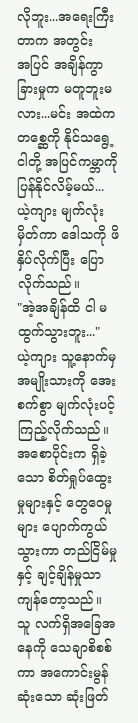လိုဘူး...အရေးကြီးတာက အတွင်း
အပြင် အချိန်ကွာခြားမှုက မတူဘူးမလား...မင်း အထဲက တစ္ဆေကို နိုင်သရွေ့ ငါတို့ အပြင်ကမ္ဘာကို ပြန်နိုင်လိမ့်မယ်...
ယဲ့ကျား မျက်လုံးမှိတ်ကာ ဒေါသကို ဖိနှိပ်လိုက်ပြီး ပြောလိုက်သည်။
"အဲ့အချိန်ထိ ငါ မထွက်သွားဘူး..."
ယဲ့ကျား သူ့နောက်မှ အမျိုးသားကို အေးစက်စွာ မျက်လုံးပင့်ကြည့်လိုက်သည်။ အစောပိုင်းက ရှိခဲ့သော စိတ်ရှုပ်ထွေးမှုများနှင့် တွေဝေမှုများ ပျောက်ကွယ်သွားကာ တည်ငြိမ်မှုနှင့် ချင့်ချိန်မှုသာ ကျန်တော့သည်။ သူ လက်ရှိအခြေအနေကို သေချာစိစစ်ကာ အကောင်းမွန်ဆုံးသော ဆုံးဖြတ်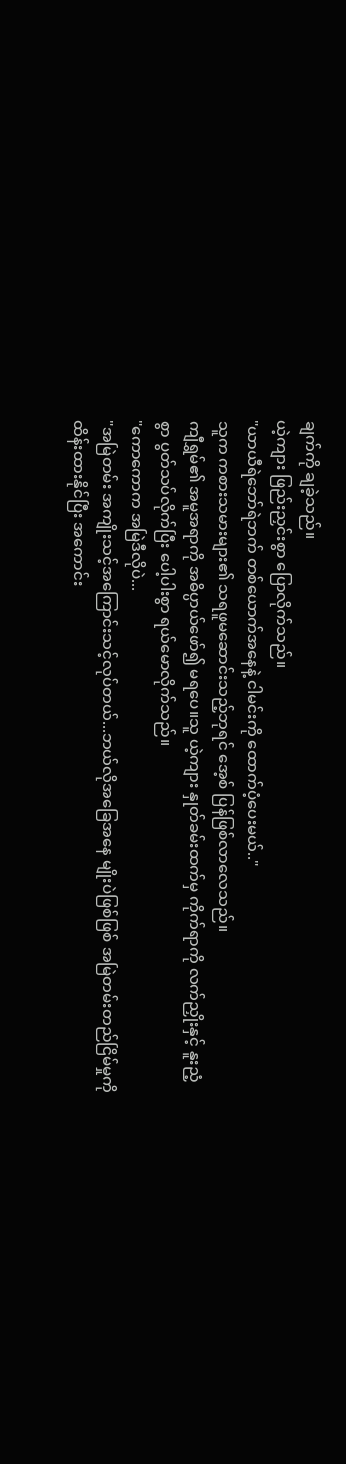ချက်ကို ချခဲ့သည်။
ယဲ့ကျား ဖြည်းညှင်းစွာ ပြောလိုက်သည်။
"ယာယီရဲဘော်ရဲဘက် တစ်ယောက်အနေနဲ့ ငါမင်းကို ထောက်ပံ့ပေးမယ်.."
သူက ကစားသမားများ၏ သရဖူမဆောင်းသည့်ဘုရင် အေ့စ် ပြန်ဖြစ်လာလေသည်။
ကျီရွှမ်၏ အမူအရာကို အဓိပ္ပာယ်ဖော်၍ မရပေ။သူ ယဲ့ကျား နှုတ်ခမ်းထက်မှ ကိုက်ရာကို လက်ညှိုးနှင့် နူးညံ့စွာ ပွတ်သပ်လိုက်ပြီး ပေါ့ပါးစွာ ရယ်မောလိုက်သည်။
"ကောကောက အမြဲဒီလိုပဲ...
"အမြဲတမ်း အကျိုးသင့်အကြောင်းသင့်လုပ်တယ်...ဘယ်လိုအခြေအနေ မျိုးပဲဖြစ်ဖြစ် အမြဲတမ်းတည်ငြိမ်မှုကို ထိန်းထားနိုင်ပြီး အကောင်း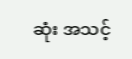ဆုံး အသင့်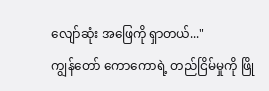လျော်ဆုံး အဖြေကို ရှာတယ်..."
ကျွန်တော် ကောကောရဲ့ တည်ငြိမ်မှုကို ဖြို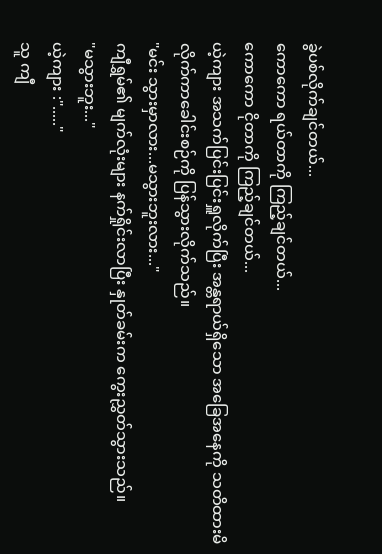ခွဲပစ်လိုက်ချင်တယ်...
ကောကော ရယ်တာကို ကြည့်ချင်တယ်...
ကောကော ငိုတာကို ကြည့်ချင်တယ်...
ယဲ့ကျား အသက်ပြင်းပြင်းရှူလိုက်ပြီး အန္တရာယ်ရှိသော အခြေအနေကို သတိထားမိလိုက်ကာခေါင်းစဉ်ကို ပြန်သွားလိုက်သည်။
"မင်း သွားမှာလား...မသွားဘူးလား..."
ကျီရွှမ်၏ မျက်လုံးများ နက်ရှိုင်းလာပြီး နှုတ်ခမ်းက ကွေးညွှတ်သွားသည်။
"မသွားဘူး..."
ယဲ့ကျား :"....."
သူ ကျီ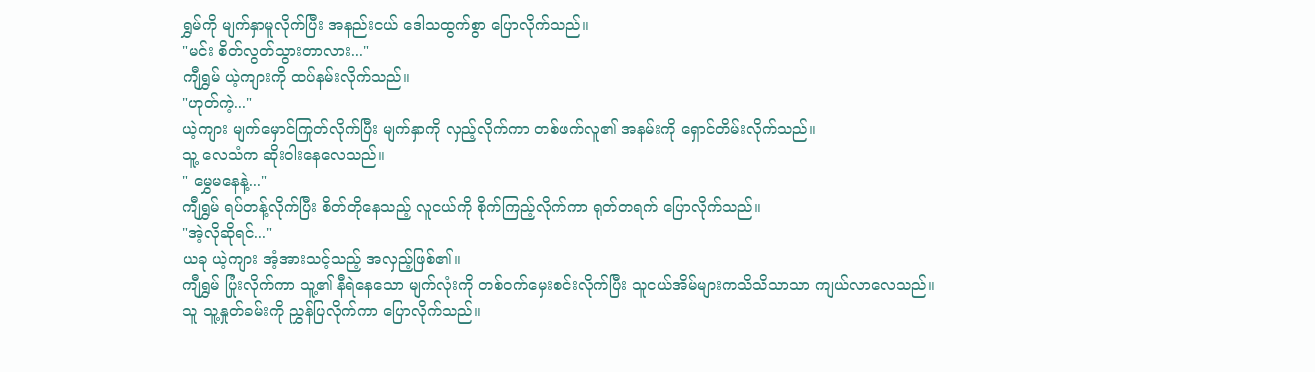ရွှမ်ကို မျက်နှာမူလိုက်ပြီး အနည်းငယ် ဒေါသထွက်စွာ ပြောလိုက်သည်။
"မင်း စိတ်လွတ်သွားတာလား..."
ကျီရွှမ် ယဲ့ကျားကို ထပ်နမ်းလိုက်သည်။
"ဟုတ်ကဲ့..."
ယဲ့ကျား မျက်မှောင်ကြုတ်လိုက်ပြီး မျက်နှာကို လှည့်လိုက်ကာ တစ်ဖက်လူ၏ အနမ်းကို ရှောင်တိမ်းလိုက်သည်။
သူ့ လေသံက ဆိုးဝါးနေလေသည်။
" မွှေမနေနဲ့..."
ကျီရွှမ် ရပ်တန့်လိုက်ပြီး စိတ်တိုနေသည့် လူငယ်ကို စိုက်ကြည့်လိုက်ကာ ရုတ်တရက် ပြောလိုက်သည်။
"အဲ့လိုဆိုရင်..."
ယခု ယဲ့ကျား အံ့အားသင့်သည့် အလှည့်ဖြစ်၏။
ကျီရွှမ် ပြုံးလိုက်ကာ သူ့၏ နီရဲနေသော မျက်လုံးကို တစ်၀က်မှေးစင်းလိုက်ပြီး သူငယ်အိမ်များကသိသိသာသာ ကျယ်လာလေသည်။
သူ သူ့နှုတ်ခမ်းကို ညွှန်ပြလိုက်ကာ ပြောလိုက်သည်။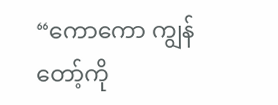“ကောကော ကျွန်တော့်ကို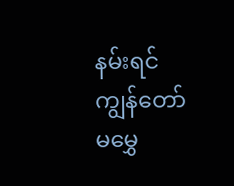နမ်းရင် ကျွန်တော် မမွှေ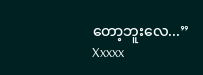တော့ဘူးလေ...”
Xxxxx